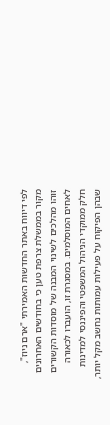לפי דיווח באתר החדשות האמירתי "ארם ניוז", מקור בממשלת צרפת טען כי בחודשים האחרונים זוהו מהלכים לשינוי המבנה של מוסדות הקשורים לאחים המוסלמים. במסגרת זו, הועברו לכאורה חלק ממוקדי הניהול המשפטי והפיננסי למדינות שבהן הפיקוח על פעילות עמותות נחשב מקל יותר,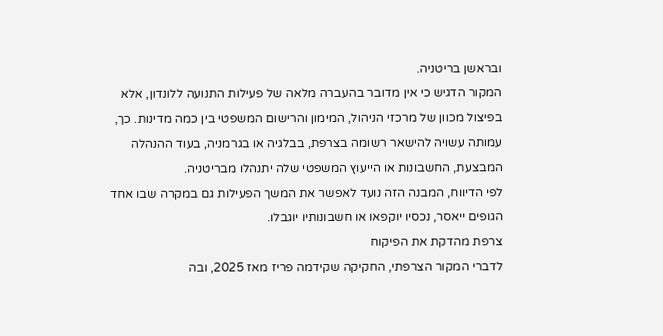ובראשן בריטניה.
המקור הדגיש כי אין מדובר בהעברה מלאה של פעילות התנועה ללונדון, אלא בפיצול מכוון של מרכזי הניהול, המימון והרישום המשפטי בין כמה מדינות. כך, עמותה עשויה להישאר רשומה בצרפת, בבלגיה או בגרמניה, בעוד ההנהלה המבצעת, החשבונות או הייעוץ המשפטי שלה יתנהלו מבריטניה.
לפי הדיווח, המבנה הזה נועד לאפשר את המשך הפעילות גם במקרה שבו אחד הגופים ייאסר, נכסיו יוקפאו או חשבונותיו יוגבלו.
צרפת מהדקת את הפיקוח
לדברי המקור הצרפתי, החקיקה שקידמה פריז מאז 2025, ובה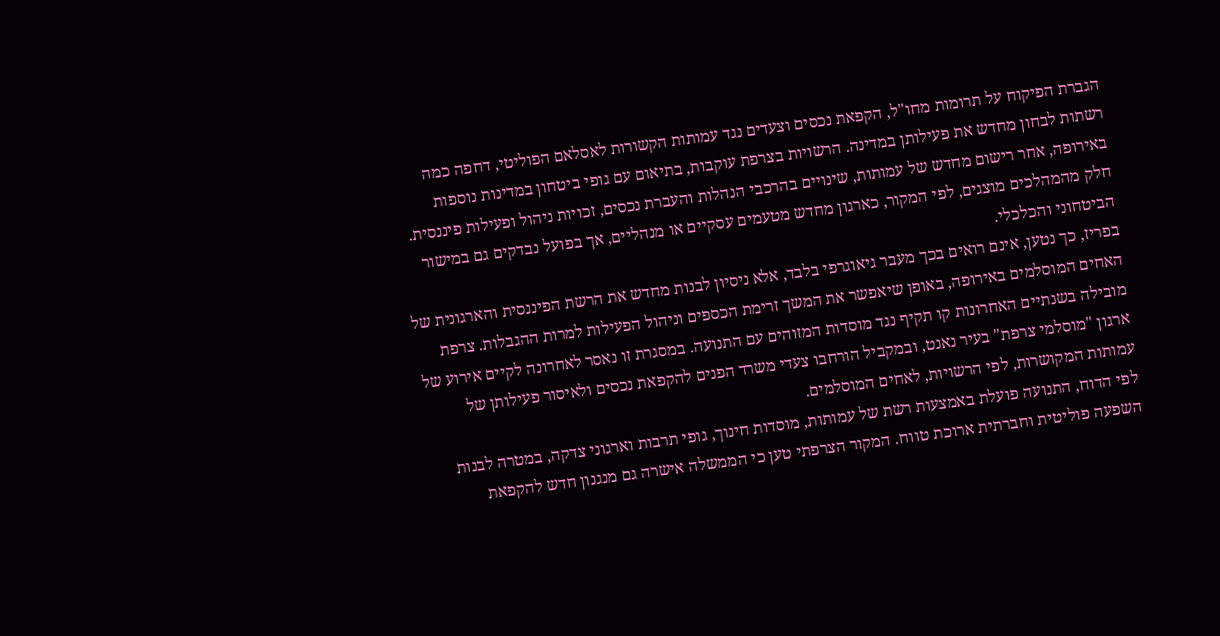הגברת הפיקוח על תרומות מחו"ל, הקפאת נכסים וצעדים נגד עמותות הקשורות לאסלאם הפוליטי, דחפה כמה רשתות לבחון מחדש את פעילותן במדינה. הרשויות בצרפת עוקבות, בתיאום עם גופי ביטחון במדינות נוספות באירופה, אחר רישום מחדש של עמותות, שינויים בהרכבי הנהלות והעברת נכסים, זכויות ניהול ופעילות פיננסית. חלק מהמהלכים מוצגים, לפי המקור, כארגון מחדש מטעמים עסקיים או מנהליים, אך בפועל נבדקים גם במישור הביטחוני והכלכלי.
בפריז, כך נטען, אינם רואים בכך מעבר גיאוגרפי בלבד, אלא ניסיון לבנות מחדש את הרשת הפיננסית והארגונית של האחים המוסלמים באירופה, באופן שיאפשר את המשך זרימת הכספים וניהול הפעילות למרות ההגבלות. צרפת מובילה בשנתיים האחרונות קו תקיף נגד מוסדות המזוהים עם התנועה. במסגרת זו נאסר לאחרונה לקיים אירוע של ארגון "מוסלמי צרפת" בעיר נאנט, ובמקביל הורחבו צעדי משרד הפנים להקפאת נכסים ולאיסור פעילותן של עמותות המקושרות, לפי הרשויות, לאחים המוסלמים.
לפי הדוח, התנועה פועלת באמצעות רשת של עמותות, מוסדות חינוך, גופי תרבות וארגוני צדקה, במטרה לבנות השפעה פוליטית וחברתית ארוכת טווח. המקור הצרפתי טען כי הממשלה אישרה גם מנגנון חדש להקפאת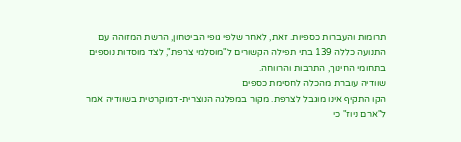תרומות והעברות כספיות. זאת, לאחר שלפי גופי הביטחון, הרשת המזוהה עם התנועה כללה 139 בתי תפילה הקשורים ל"מוסלמי צרפת", לצד מוסדות נוספים בתחומי החינוך, התרבות והרווחה.
שוודיה עוברת מהכלה לחסימת כספים
הקו התקיף אינו מוגבל לצרפת. מקור במפלגה הנוצרית-דמוקרטית בשוודיה אמר ל"ארם ניוז" כי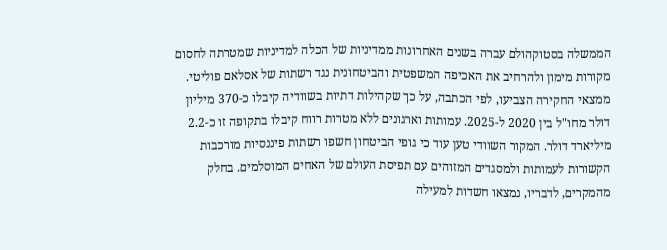הממשלה בסטוקהולם עברה בשנים האחרונות ממדיניות של הכלה למדיניות שמטרתה לחסום מקורות מימון ולהרחיב את האכיפה המשפטית והביטחונית נגד רשתות של אסלאם פוליטי.
ממצאי החקירה הצביעו, לפי הכתבה, על כך שקהילות דתיות בשוודיה קיבלו כ-370 מיליון דולר מחו"ל בין 2020 ל-2025. עמותות וארגונים ללא מטרות רווח קיבלו בתקופה זו כ-2.2 מיליארד דולר. המקור השוודי טען עוד כי גופי הביטחון חשפו רשתות פיננסיות מורכבות הקשורות לעמותות ולמסגדים המזוהים עם תפיסת העולם של האחים המוסלמים. בחלק מהמקרים, לדבריו, נמצאו חשדות למעילה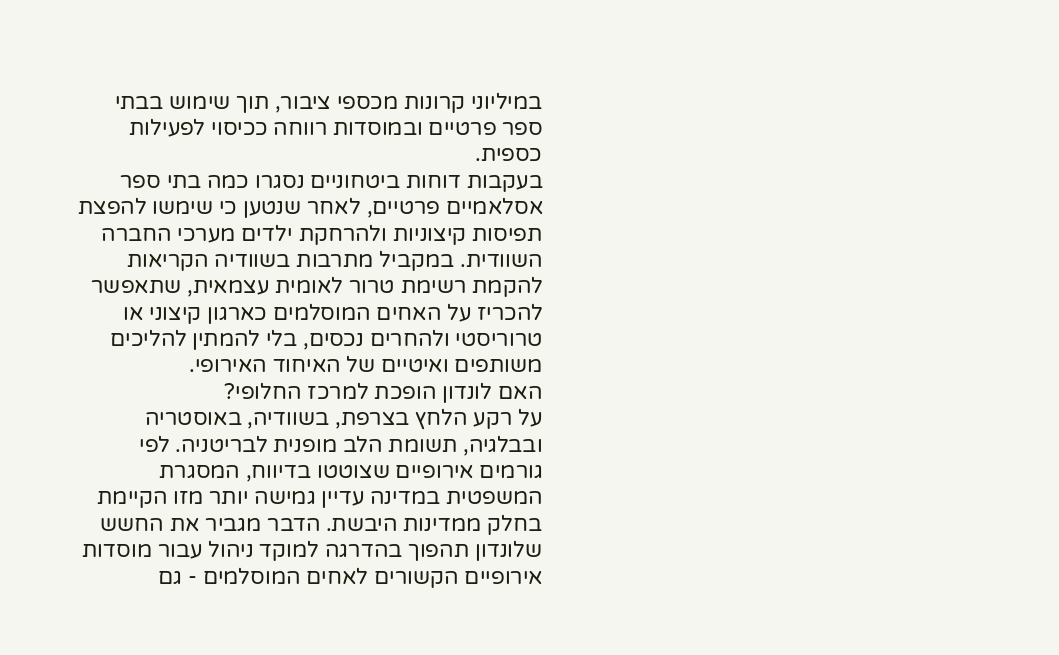במיליוני קרונות מכספי ציבור, תוך שימוש בבתי ספר פרטיים ובמוסדות רווחה ככיסוי לפעילות כספית.
בעקבות דוחות ביטחוניים נסגרו כמה בתי ספר אסלאמיים פרטיים, לאחר שנטען כי שימשו להפצת תפיסות קיצוניות ולהרחקת ילדים מערכי החברה השוודית. במקביל מתרבות בשוודיה הקריאות להקמת רשימת טרור לאומית עצמאית, שתאפשר להכריז על האחים המוסלמים כארגון קיצוני או טרוריסטי ולהחרים נכסים, בלי להמתין להליכים משותפים ואיטיים של האיחוד האירופי.
האם לונדון הופכת למרכז החלופי?
על רקע הלחץ בצרפת, בשוודיה, באוסטריה ובבלגיה, תשומת הלב מופנית לבריטניה. לפי גורמים אירופיים שצוטטו בדיווח, המסגרת המשפטית במדינה עדיין גמישה יותר מזו הקיימת בחלק ממדינות היבשת. הדבר מגביר את החשש שלונדון תהפוך בהדרגה למוקד ניהול עבור מוסדות אירופיים הקשורים לאחים המוסלמים - גם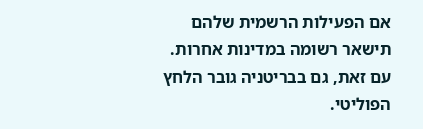אם הפעילות הרשמית שלהם תישאר רשומה במדינות אחרות.
עם זאת, גם בבריטניה גובר הלחץ הפוליטי.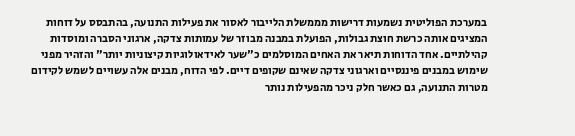במערכת הפוליטית נשמעות דרישות מממשלת הלייבור לאסור את פעילות התנועה, בהתבסס על דוחות המציגים אותה כרשת חוצת גבולות, הפועלת במבנה מבוזר של עמותות צדקה, ארגוני הסברה ומוסדות קהילתיים. אחד הדוחות תיאר את האחים המוסלמים כ"שער לאידאולוגיות קיצוניות יותר" והזהיר מפני שימוש במבנים פיננסיים וארגוני צדקה שאינם שקופים דיים. לפי הדוח, מבנים אלה עשויים לשמש לקידום מטרות התנועה, גם כאשר חלק ניכר מהפעילות נותר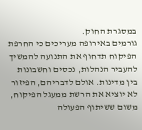במסגרת החוק.
גורמים באירופה מעריכים כי החרפת הפיקוח תדחוף את התנועה להמשיך להעביר הנהלות, נכסים וחשבונות בין מדינות. אולם לדבריהם, הפיזור לא יוציא את הרשת ממעגל הפיקוח, משום ששיתוף הפעולה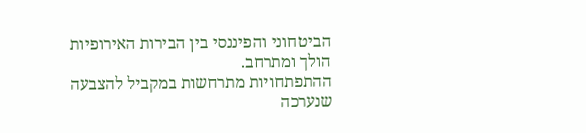הביטחוני והפיננסי בין הבירות האירופיות הולך ומתרחב.
ההתפתחויות מתרחשות במקביל להצבעה שנערכה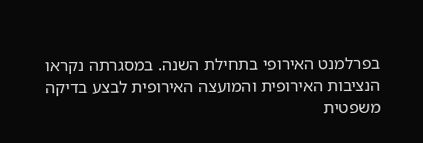בפרלמנט האירופי בתחילת השנה. במסגרתה נקראו הנציבות האירופית והמועצה האירופית לבצע בדיקה משפטית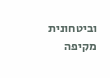וביטחונית מקיפה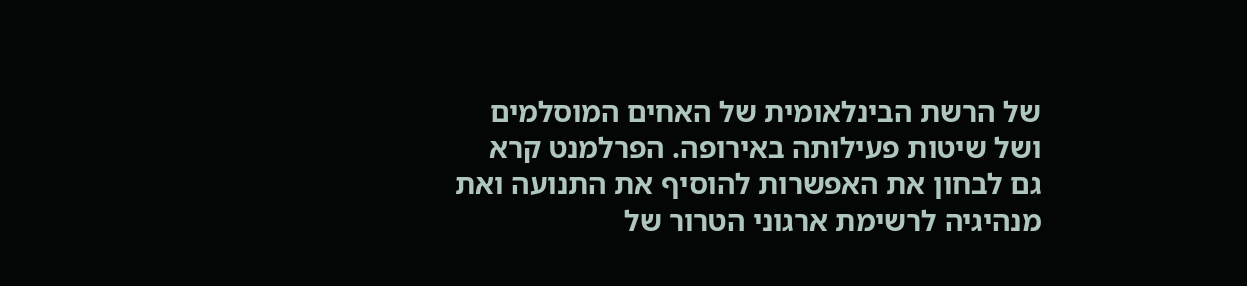של הרשת הבינלאומית של האחים המוסלמים ושל שיטות פעילותה באירופה. הפרלמנט קרא גם לבחון את האפשרות להוסיף את התנועה ואת מנהיגיה לרשימת ארגוני הטרור של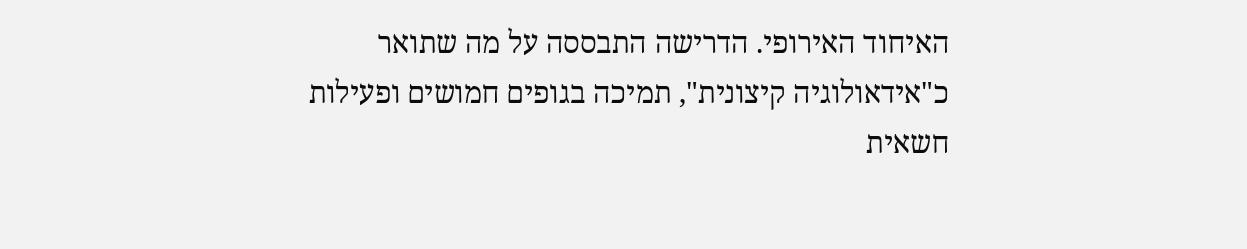האיחוד האירופי. הדרישה התבססה על מה שתואר כ"אידאולוגיה קיצונית", תמיכה בגופים חמושים ופעילות חשאית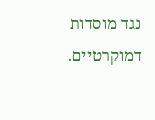נגד מוסדות דמוקרטיים.